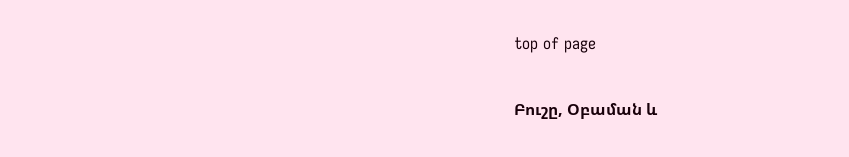top of page

Բուշը, Օբաման և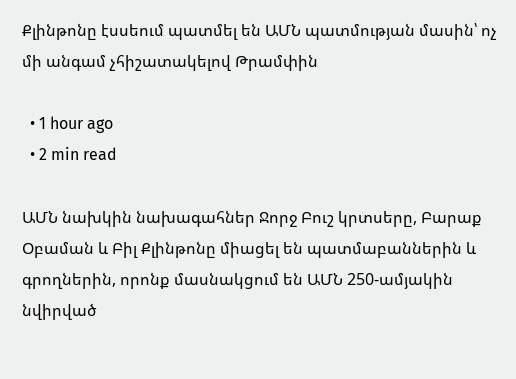Քլինթոնը էսսեում պատմել են ԱՄՆ պատմության մասին՝ ոչ մի անգամ չհիշատակելով Թրամփին

  • 1 hour ago
  • 2 min read

ԱՄՆ նախկին նախագահներ Ջորջ Բուշ կրտսերը, Բարաք Օբաման և Բիլ Քլինթոնը միացել են պատմաբաններին և գրողներին, որոնք մասնակցում են ԱՄՆ 250-ամյակին նվիրված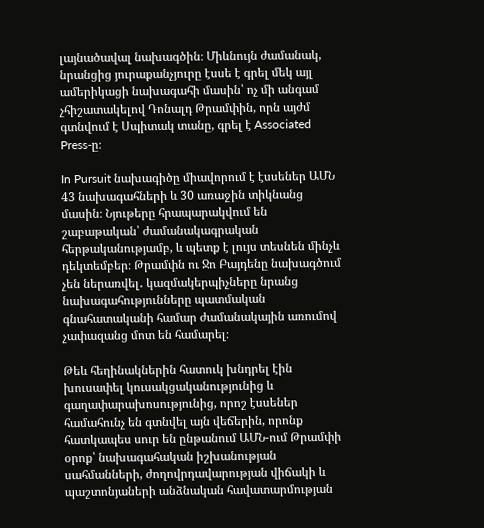լայնածավալ նախագծին։ Միևնույն ժամանակ, նրանցից յուրաքանչյուրը էսսե է գրել մեկ այլ ամերիկացի նախագահի մասին՝ ոչ մի անգամ չհիշատակելով Դոնալդ Թրամփին, որն այժմ գտնվում է Սպիտակ տանը, գրել է Associated Press-ը։

In Pursuit նախագիծը միավորում է էսսեներ ԱՄՆ 43 նախագահների և 30 առաջին տիկնանց մասին։ Նյութերը հրապարակվում են շաբաթական՝ ժամանակագրական հերթականությամբ, և պետք է լույս տեսնեն մինչև դեկտեմբեր։ Թրամփն ու Ջո Բայդենը նախագծում չեն ներառվել․ կազմակերպիչները նրանց նախագահությունները պատմական գնահատականի համար ժամանակային առումով չափազանց մոտ են համարել։

Թեև հեղինակներին հատուկ խնդրել էին խուսափել կուսակցականությունից և գաղափարախոսությունից, որոշ էսսեներ համահունչ են գտնվել այն վեճերին, որոնք հատկապես սուր են ընթանում ԱՄՆ-ում Թրամփի օրոք՝ նախագահական իշխանության սահմանների, ժողովրդավարության վիճակի և պաշտոնյաների անձնական հավատարմության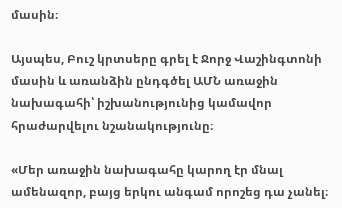մասին։

Այսպես, Բուշ կրտսերը գրել է Ջորջ Վաշինգտոնի մասին և առանձին ընդգծել ԱՄՆ առաջին նախագահի՝ իշխանությունից կամավոր հրաժարվելու նշանակությունը։

«Մեր առաջին նախագահը կարող էր մնալ ամենազոր, բայց երկու անգամ որոշեց դա չանել։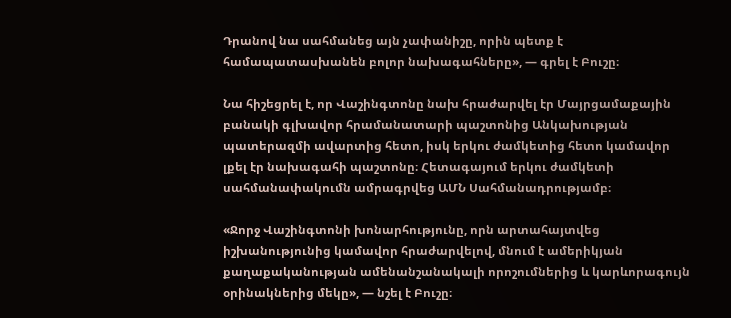Դրանով նա սահմանեց այն չափանիշը, որին պետք է համապատասխանեն բոլոր նախագահները», — գրել է Բուշը։

Նա հիշեցրել է, որ Վաշինգտոնը նախ հրաժարվել էր Մայրցամաքային բանակի գլխավոր հրամանատարի պաշտոնից Անկախության պատերազմի ավարտից հետո, իսկ երկու ժամկետից հետո կամավոր լքել էր նախագահի պաշտոնը։ Հետագայում երկու ժամկետի սահմանափակումն ամրագրվեց ԱՄՆ Սահմանադրությամբ։

«Ջորջ Վաշինգտոնի խոնարհությունը, որն արտահայտվեց իշխանությունից կամավոր հրաժարվելով, մնում է ամերիկյան քաղաքականության ամենանշանակալի որոշումներից և կարևորագույն օրինակներից մեկը», — նշել է Բուշը։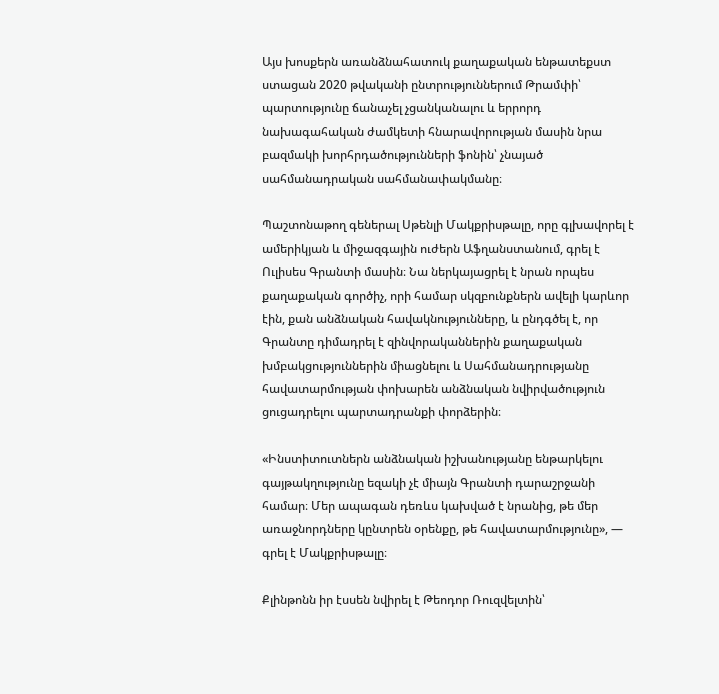Այս խոսքերն առանձնահատուկ քաղաքական ենթատեքստ ստացան 2020 թվականի ընտրություններում Թրամփի՝ պարտությունը ճանաչել չցանկանալու և երրորդ նախագահական ժամկետի հնարավորության մասին նրա բազմակի խորհրդածությունների ֆոնին՝ չնայած սահմանադրական սահմանափակմանը։

Պաշտոնաթող գեներալ Սթենլի Մակքրիսթալը, որը գլխավորել է ամերիկյան և միջազգային ուժերն Աֆղանստանում, գրել է Ուլիսես Գրանտի մասին։ Նա ներկայացրել է նրան որպես քաղաքական գործիչ, որի համար սկզբունքներն ավելի կարևոր էին, քան անձնական հավակնությունները, և ընդգծել է, որ Գրանտը դիմադրել է զինվորականներին քաղաքական խմբակցություններին միացնելու և Սահմանադրությանը հավատարմության փոխարեն անձնական նվիրվածություն ցուցադրելու պարտադրանքի փորձերին։

«Ինստիտուտներն անձնական իշխանությանը ենթարկելու գայթակղությունը եզակի չէ միայն Գրանտի դարաշրջանի համար։ Մեր ապագան դեռևս կախված է նրանից, թե մեր առաջնորդները կընտրեն օրենքը, թե հավատարմությունը», — գրել է Մակքրիսթալը։

Քլինթոնն իր էսսեն նվիրել է Թեոդոր Ռուզվելտին՝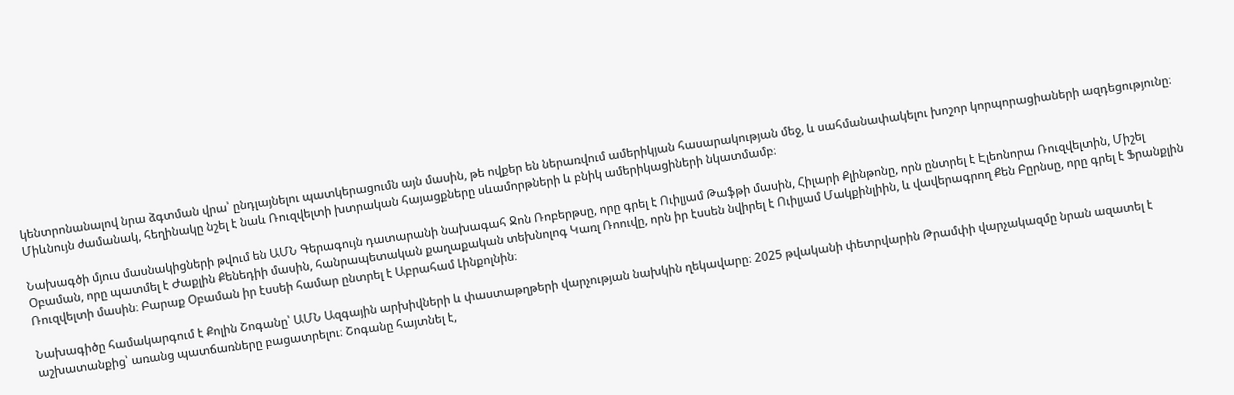կենտրոնանալով նրա ձգտման վրա՝ ընդլայնելու պատկերացումն այն մասին, թե ովքեր են ներառվում ամերիկյան հասարակության մեջ, և սահմանափակելու խոշոր կորպորացիաների ազդեցությունը։ Միևնույն ժամանակ, հեղինակը նշել է նաև Ռուզվելտի խտրական հայացքները սևամորթների և բնիկ ամերիկացիների նկատմամբ։

Նախագծի մյուս մասնակիցների թվում են ԱՄՆ Գերագույն դատարանի նախագահ Ջոն Ռոբերթսը, որը գրել է Ուիլյամ Թաֆթի մասին, Հիլարի Քլինթոնը, որն ընտրել է Էլեոնորա Ռուզվելտին, Միշել Օբաման, որը պատմել է Ժաքլին Քենեդիի մասին, հանրապետական քաղաքական տեխնոլոգ Կառլ Ռոուվը, որն իր էսսեն նվիրել է Ուիլյամ Մակքինլիին, և վավերագրող Քեն Բըրնսը, որը գրել է Ֆրանքլին Ռուզվելտի մասին։ Բարաք Օբաման իր էսսեի համար ընտրել է Աբրահամ Լինքոլնին։

Նախագիծը համակարգում է Քոլին Շոգանը՝ ԱՄՆ Ազգային արխիվների և փաստաթղթերի վարչության նախկին ղեկավարը։ 2025 թվականի փետրվարին Թրամփի վարչակազմը նրան ազատել է աշխատանքից՝ առանց պատճառները բացատրելու։ Շոգանը հայտնել է,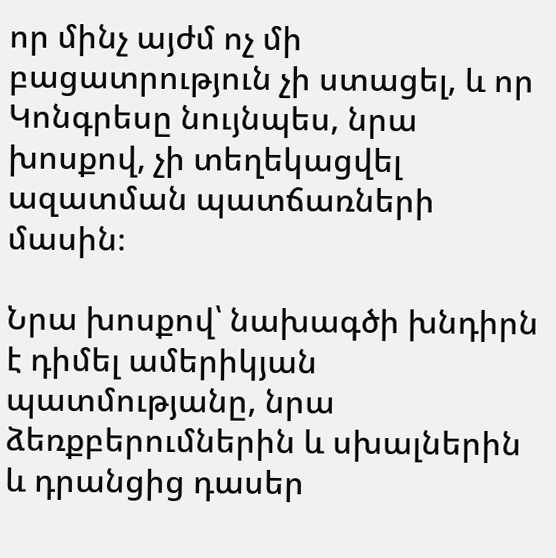որ մինչ այժմ ոչ մի բացատրություն չի ստացել, և որ Կոնգրեսը նույնպես, նրա խոսքով, չի տեղեկացվել ազատման պատճառների մասին։

Նրա խոսքով՝ նախագծի խնդիրն է դիմել ամերիկյան պատմությանը, նրա ձեռքբերումներին և սխալներին և դրանցից դասեր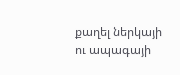քաղել ներկայի ու ապագայի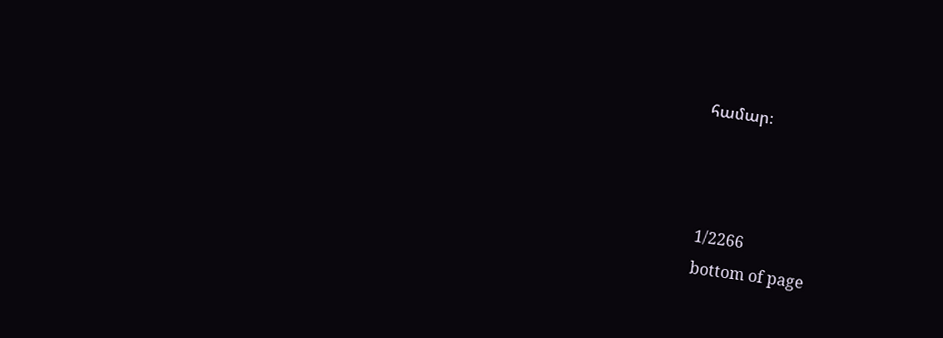համար։



1/2266
bottom of page